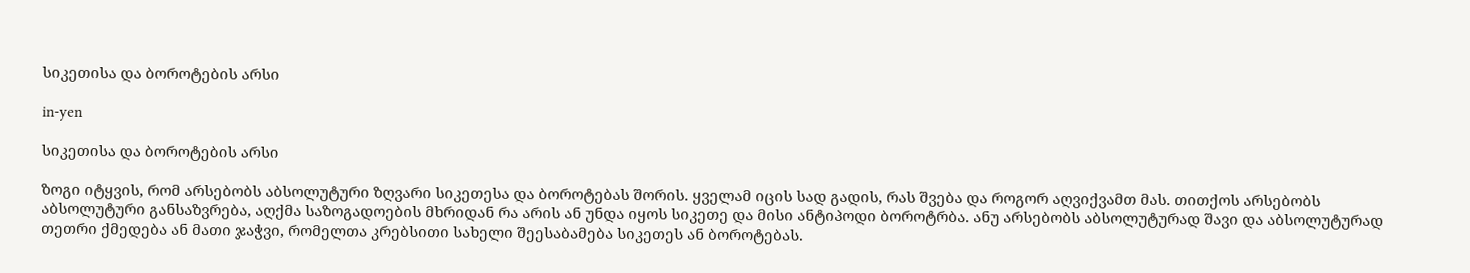სიკეთისა და ბოროტების არსი

in-yen

სიკეთისა და ბოროტების არსი

ზოგი იტყვის, რომ არსებობს აბსოლუტური ზღვარი სიკეთესა და ბოროტებას შორის. ყველამ იცის სად გადის, რას შვება და როგორ აღვიქვამთ მას. თითქოს არსებობს  აბსოლუტური განსაზვრება, აღქმა საზოგადოების მხრიდან რა არის ან უნდა იყოს სიკეთე და მისი ანტიპოდი ბოროტრბა. ანუ არსებობს აბსოლუტურად შავი და აბსოლუტურად თეთრი ქმედება ან მათი ჯაჭვი, რომელთა კრებსითი სახელი შეესაბამება სიკეთეს ან ბოროტებას.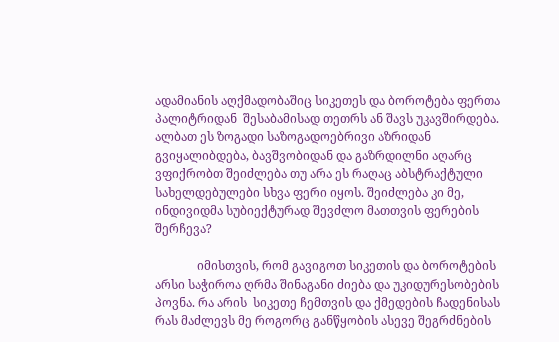ადამიანის აღქმადობაშიც სიკეთეს და ბოროტება ფერთა პალიტრიდან  შესაბამისად თეთრს ან შავს უკავშირდება. ალბათ ეს ზოგადი საზოგადოებრივი აზრიდან გვიყალიბდება, ბავშვობიდან და გაზრდილნი აღარც ვფიქრობთ შეიძლება თუ არა ეს რაღაც აბსტრაქტული სახელდებულები სხვა ფერი იყოს. შეიძლება კი მე, ინდივიდმა სუბიექტურად შევძლო მათთვის ფერების შერჩევა?

              იმისთვის, რომ გავიგოთ სიკეთის და ბოროტების არსი საჭიროა ღრმა შინაგანი ძიება და უკიდურესობების პოვნა. რა არის  სიკეთე ჩემთვის და ქმედების ჩადენისას რას მაძლევს მე როგორც განწყობის ასევე შეგრძნების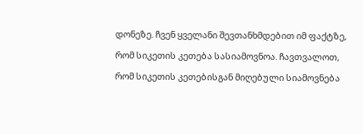დონეზე. ჩვენ ყველანი შევთანხმდებით იმ ფაქტზე, რომ სიკეთის კეთება სასიამოვნოა. ჩავთვალოთ, რომ სიკეთის კეთებისგან მიღებული სიამოვნება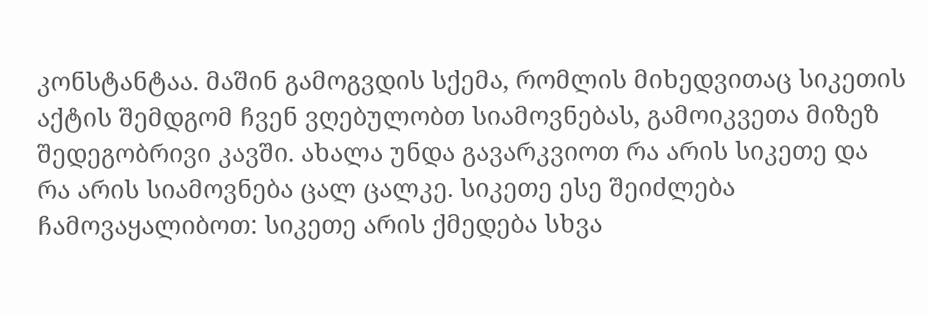კონსტანტაა. მაშინ გამოგვდის სქემა, რომლის მიხედვითაც სიკეთის აქტის შემდგომ ჩვენ ვღებულობთ სიამოვნებას, გამოიკვეთა მიზეზ შედეგობრივი კავში. ახალა უნდა გავარკვიოთ რა არის სიკეთე და რა არის სიამოვნება ცალ ცალკე. სიკეთე ესე შეიძლება ჩამოვაყალიბოთ: სიკეთე არის ქმედება სხვა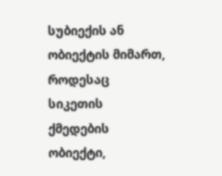სუბიექის ან ობიექტის მიმართ, როდესაც სიკეთის ქმედების ობიექტი,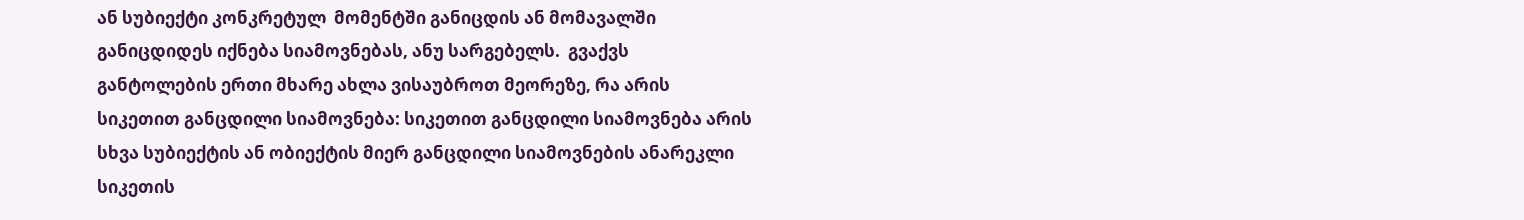ან სუბიექტი კონკრეტულ  მომენტში განიცდის ან მომავალში განიცდიდეს იქნება სიამოვნებას, ანუ სარგებელს.  გვაქვს განტოლების ერთი მხარე ახლა ვისაუბროთ მეორეზე, რა არის სიკეთით განცდილი სიამოვნება: სიკეთით განცდილი სიამოვნება არის სხვა სუბიექტის ან ობიექტის მიერ განცდილი სიამოვნების ანარეკლი სიკეთის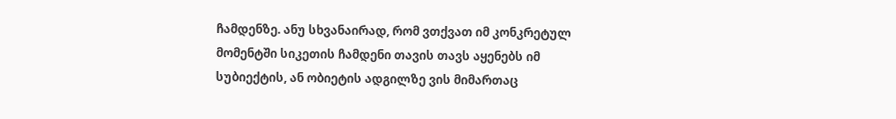ჩამდენზე. ანუ სხვანაირად, რომ ვთქვათ იმ კონკრეტულ მომენტში სიკეთის ჩამდენი თავის თავს აყენებს იმ სუბიექტის, ან ობიეტის ადგილზე ვის მიმართაც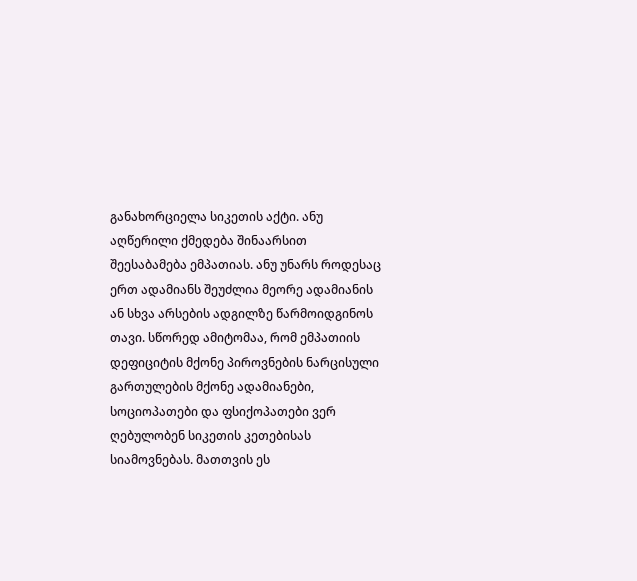განახორციელა სიკეთის აქტი. ანუ აღწერილი ქმედება შინაარსით შეესაბამება ემპათიას. ანუ უნარს როდესაც ერთ ადამიანს შეუძლია მეორე ადამიანის ან სხვა არსების ადგილზე წარმოიდგინოს თავი. სწორედ ამიტომაა, რომ ემპათიის დეფიციტის მქონე პიროვნების ნარცისული გართულების მქონე ადამიანები, სოციოპათები და ფსიქოპათები ვერ ღებულობენ სიკეთის კეთებისას სიამოვნებას. მათთვის ეს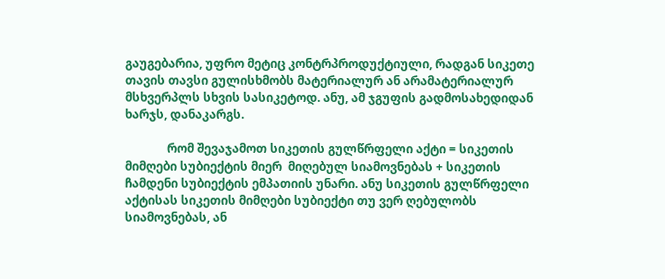გაუგებარია, უფრო მეტიც კონტრპროდუქტიული, რადგან სიკეთე თავის თავსი გულისხმობს მატერიალურ ან არამატერიალურ მსხვერპლს სხვის სასიკეტოდ. ანუ, ამ ჯგუფის გადმოსახედიდან ხარჯს, დანაკარგს.

              რომ შევაჯამოთ სიკეთის გულწრფელი აქტი = სიკეთის მიმღები სუბიექტის მიერ  მიღებულ სიამოვნებას + სიკეთის ჩამდენი სუბიექტის ემპათიის უნარი. ანუ სიკეთის გულწრფელი აქტისას სიკეთის მიმღები სუბიექტი თუ ვერ ღებულობს სიამოვნებას, ან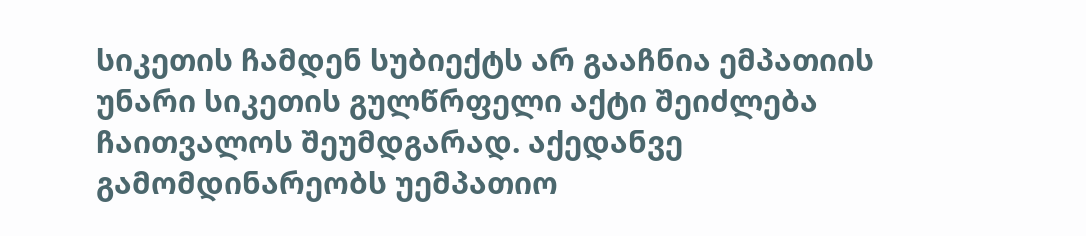სიკეთის ჩამდენ სუბიექტს არ გააჩნია ემპათიის უნარი სიკეთის გულწრფელი აქტი შეიძლება ჩაითვალოს შეუმდგარად. აქედანვე გამომდინარეობს უემპათიო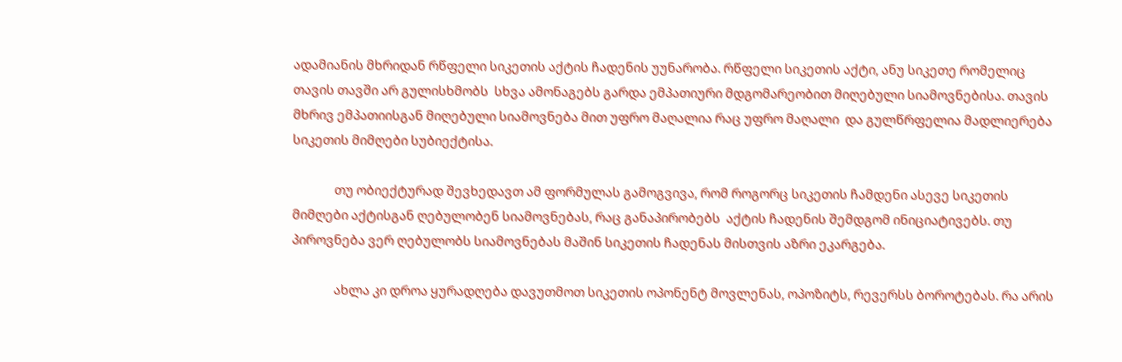ადამიანის მხრიდან რწფელი სიკეთის აქტის ჩადენის უუნარობა. რწფელი სიკეთის აქტი, ანუ სიკეთე რომელიც თავის თავში არ გულისხმობს  სხვა ამონაგებს გარდა ემპათიური მდგომარეობით მიღებული სიამოვნებისა. თავის მხრივ ემპათიისგან მიღებული სიამოვნება მით უფრო მაღალია რაც უფრო მაღალი  და გულწრფელია მადლიერება სიკეთის მიმღები სუბიექტისა.

              თუ ობიექტურად შევხედავთ ამ ფორმულას გამოგვივა, რომ როგორც სიკეთის ჩამდენი ასევე სიკეთის მიმღები აქტისგან ღებულობენ სიამოვნებას, რაც განაპირობებს  აქტის ჩადენის შემდგომ ინიციატივებს. თუ პიროვნება ვერ ღებულობს სიამოვნებას მაშინ სიკეთის ჩადენას მისთვის აზრი ეკარგება.

              ახლა კი დროა ყურადღება დავუთმოთ სიკეთის ოპონენტ მოვლენას, ოპოზიტს, რევერსს ბოროტებას. რა არის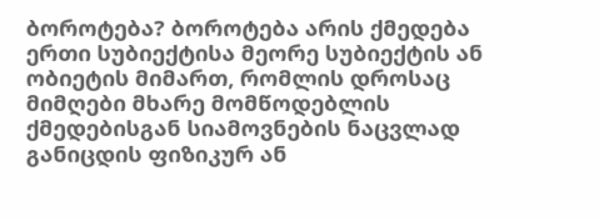ბოროტება? ბოროტება არის ქმედება ერთი სუბიექტისა მეორე სუბიექტის ან ობიეტის მიმართ, რომლის დროსაც მიმღები მხარე მომწოდებლის ქმედებისგან სიამოვნების ნაცვლად განიცდის ფიზიკურ ან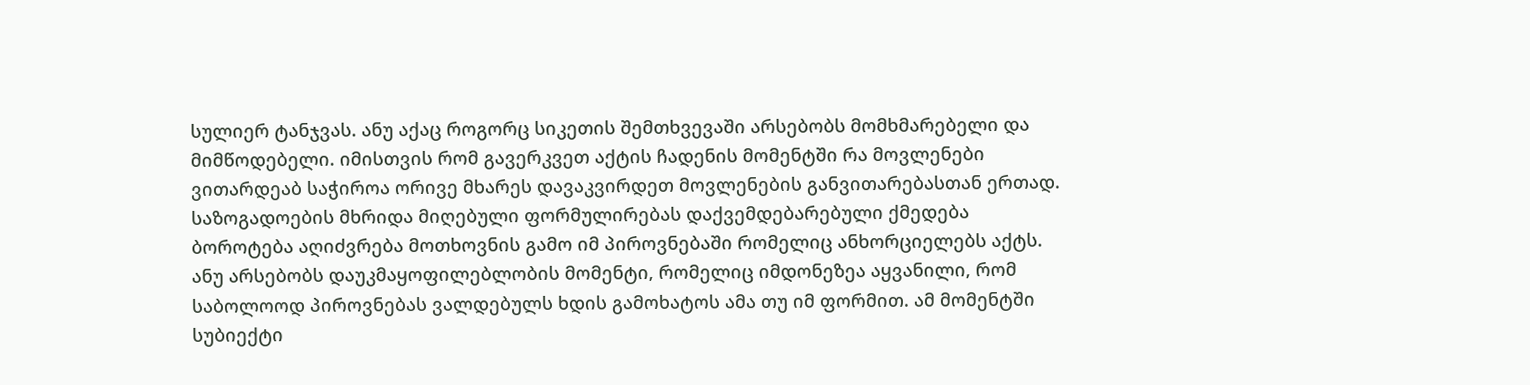სულიერ ტანჯვას. ანუ აქაც როგორც სიკეთის შემთხვევაში არსებობს მომხმარებელი და მიმწოდებელი. იმისთვის რომ გავერკვეთ აქტის ჩადენის მომენტში რა მოვლენები ვითარდეაბ საჭიროა ორივე მხარეს დავაკვირდეთ მოვლენების განვითარებასთან ერთად. საზოგადოების მხრიდა მიღებული ფორმულირებას დაქვემდებარებული ქმედება ბოროტება აღიძვრება მოთხოვნის გამო იმ პიროვნებაში რომელიც ანხორციელებს აქტს. ანუ არსებობს დაუკმაყოფილებლობის მომენტი, რომელიც იმდონეზეა აყვანილი, რომ საბოლოოდ პიროვნებას ვალდებულს ხდის გამოხატოს ამა თუ იმ ფორმით. ამ მომენტში სუბიექტი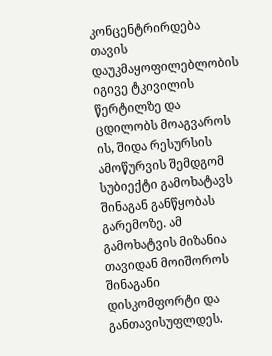კონცენტრირდება თავის დაუკმაყოფილებლობის იგივე ტკივილის წერტილზე და ცდილობს მოაგვაროს ის, შიდა რესურსის ამოწურვის შემდგომ სუბიექტი გამოხატავს შინაგან განწყობას გარემოზე. ამ გამოხატვის მიზანია თავიდან მოიშოროს შინაგანი დისკომფორტი და განთავისუფლდეს.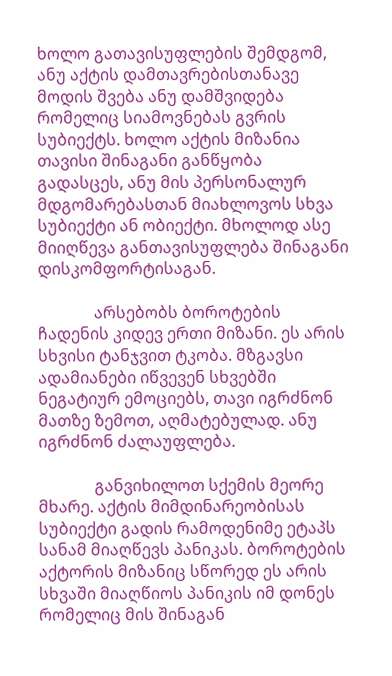ხოლო გათავისუფლების შემდგომ, ანუ აქტის დამთავრებისთანავე მოდის შვება ანუ დამშვიდება რომელიც სიამოვნებას გვრის სუბიექტს. ხოლო აქტის მიზანია თავისი შინაგანი განწყობა გადასცეს, ანუ მის პერსონალურ მდგომარებასთან მიახლოვოს სხვა სუბიექტი ან ობიექტი. მხოლოდ ასე მიიღწევა განთავისუფლება შინაგანი დისკომფორტისაგან.

              არსებობს ბოროტების ჩადენის კიდევ ერთი მიზანი. ეს არის სხვისი ტანჯვით ტკობა. მზგავსი ადამიანები იწვევენ სხვებში ნეგატიურ ემოციებს, თავი იგრძნონ მათზე ზემოთ, აღმატებულად. ანუ იგრძნონ ძალაუფლება.

              განვიხილოთ სქემის მეორე მხარე. აქტის მიმდინარეობისას სუბიექტი გადის რამოდენიმე ეტაპს სანამ მიაღწევს პანიკას. ბოროტების აქტორის მიზანიც სწორედ ეს არის სხვაში მიაღწიოს პანიკის იმ დონეს რომელიც მის შინაგან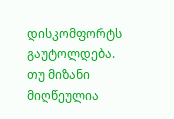დისკომფორტს გაუტოლდება. თუ მიზანი მიღწეულია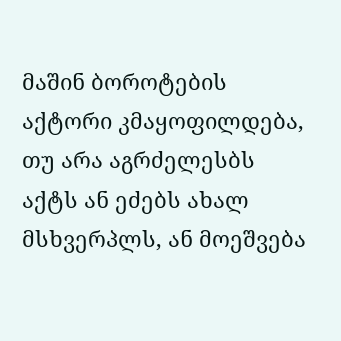მაშინ ბოროტების აქტორი კმაყოფილდება, თუ არა აგრძელესბს აქტს ან ეძებს ახალ მსხვერპლს, ან მოეშვება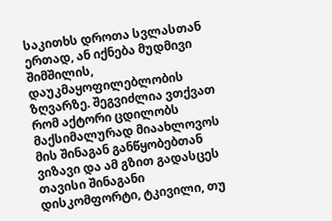საკითხს დროთა სვლასთან ერთად, ან იქნება მუდმივი შიმშილის, დაუკმაყოფილებლობის ზღვარზე. შეგვიძლია ვთქვათ რომ აქტორი ცდილობს მაქსიმალურად მიაახლოვოს მის შინაგან განწყობებთან ვიზავი და ამ გზით გადასცეს თავისი შინაგანი დისკომფორტი, ტკივილი, თუ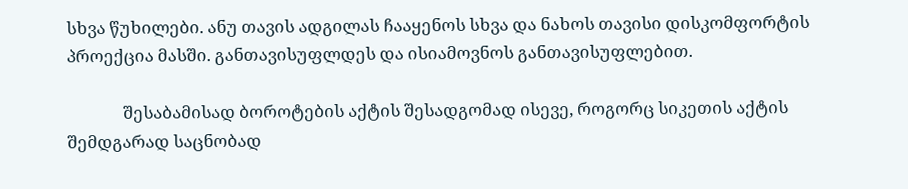სხვა წუხილები. ანუ თავის ადგილას ჩააყენოს სხვა და ნახოს თავისი დისკომფორტის პროექცია მასში. განთავისუფლდეს და ისიამოვნოს განთავისუფლებით.

              შესაბამისად ბოროტების აქტის შესადგომად ისევე, როგორც სიკეთის აქტის შემდგარად საცნობად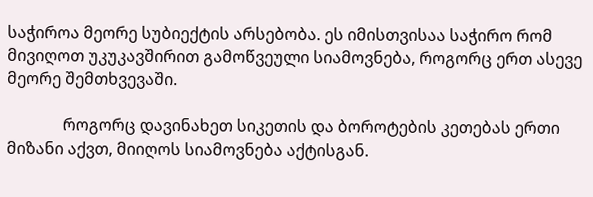საჭიროა მეორე სუბიექტის არსებობა. ეს იმისთვისაა საჭირო რომ მივიღოთ უკუკავშირით გამოწვეული სიამოვნება, როგორც ერთ ასევე მეორე შემთხვევაში.

              როგორც დავინახეთ სიკეთის და ბოროტების კეთებას ერთი მიზანი აქვთ, მიიღოს სიამოვნება აქტისგან.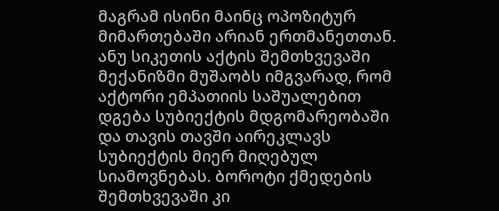მაგრამ ისინი მაინც ოპოზიტურ მიმართებაში არიან ერთმანეთთან. ანუ სიკეთის აქტის შემთხვევაში მექანიზმი მუშაობს იმგვარად, რომ აქტორი ემპათიის საშუალებით დგება სუბიექტის მდგომარეობაში და თავის თავში აირეკლავს სუბიექტის მიერ მიღებულ სიამოვნებას. ბოროტი ქმედების შემთხვევაში კი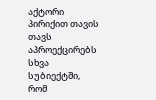აქტორი პირიქით თავის თავს აპროექცირებს სხვა სუბიექტში, რომ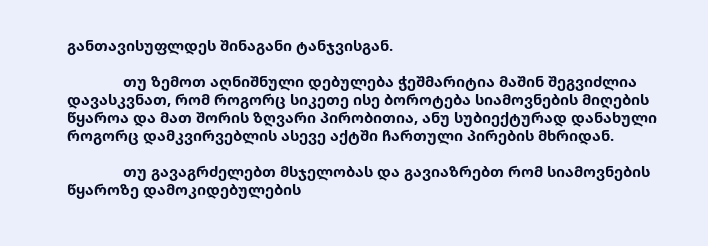განთავისუფლდეს შინაგანი ტანჯვისგან.

              თუ ზემოთ აღნიშნული დებულება ჭეშმარიტია მაშინ შეგვიძლია დავასკვნათ, რომ როგორც სიკეთე ისე ბოროტება სიამოვნების მიღების წყაროა და მათ შორის ზღვარი პირობითია, ანუ სუბიექტურად დანახული როგორც დამკვირვებლის ასევე აქტში ჩართული პირების მხრიდან.

              თუ გავაგრძელებთ მსჯელობას და გავიაზრებთ რომ სიამოვნების წყაროზე დამოკიდებულების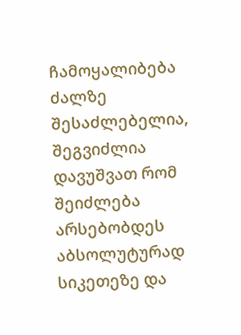ჩამოყალიბება ძალზე შესაძლებელია, შეგვიძლია დავუშვათ რომ შეიძლება არსებობდეს აბსოლუტურად სიკეთეზე და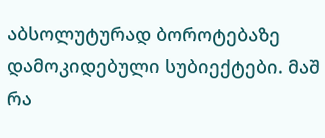აბსოლუტურად ბოროტებაზე დამოკიდებული სუბიექტები. მაშ რა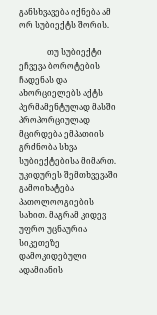განსხვავება იქნება ამ ორ სუბიექტს შორის.

              თუ სუბიექტი ეჩვევა ბოროტების ჩადენას და ახორციელებს აქტს პერმამენტულად მასში პროპორციულად მცირდება ემპათიის გრძნობა სხვა სუბიექტებისა მიმართ. უკიდურეს შემთხვევაში გამოიხატება პათოლოოგიების სახით. მაგრამ კიდევ უფრო უცნაურია სიკეთეზე დამოკიდებული ადამიანის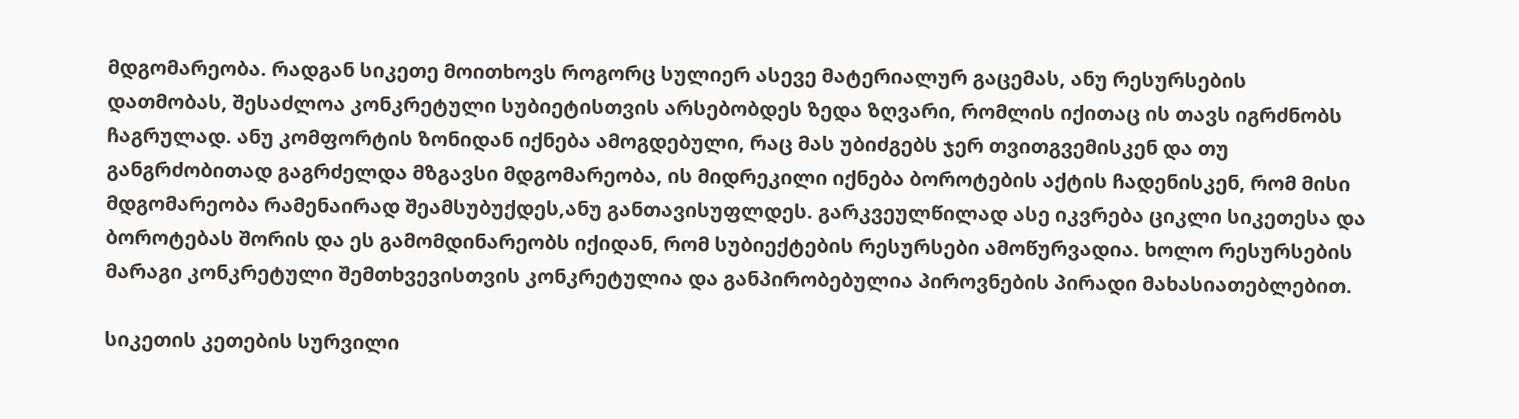მდგომარეობა. რადგან სიკეთე მოითხოვს როგორც სულიერ ასევე მატერიალურ გაცემას, ანუ რესურსების დათმობას, შესაძლოა კონკრეტული სუბიეტისთვის არსებობდეს ზედა ზღვარი, რომლის იქითაც ის თავს იგრძნობს ჩაგრულად. ანუ კომფორტის ზონიდან იქნება ამოგდებული, რაც მას უბიძგებს ჯერ თვითგვემისკენ და თუ განგრძობითად გაგრძელდა მზგავსი მდგომარეობა, ის მიდრეკილი იქნება ბოროტების აქტის ჩადენისკენ, რომ მისი მდგომარეობა რამენაირად შეამსუბუქდეს,ანუ განთავისუფლდეს. გარკვეულწილად ასე იკვრება ციკლი სიკეთესა და ბოროტებას შორის და ეს გამომდინარეობს იქიდან, რომ სუბიექტების რესურსები ამოწურვადია. ხოლო რესურსების მარაგი კონკრეტული შემთხვევისთვის კონკრეტულია და განპირობებულია პიროვნების პირადი მახასიათებლებით.

სიკეთის კეთების სურვილი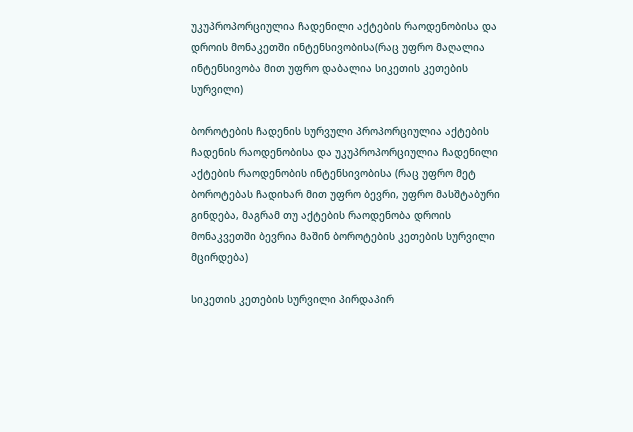უკუპროპორციულია ჩადენილი აქტების რაოდენობისა და დროის მონაკეთში ინტენსივობისა(რაც უფრო მაღალია ინტენსივობა მით უფრო დაბალია სიკეთის კეთების სურვილი)

ბოროტების ჩადენის სურვული პროპორციულია აქტების ჩადენის რაოდენობისა და უკუპროპორციულია ჩადენილი აქტების რაოდენობის ინტენსივობისა (რაც უფრო მეტ ბოროტებას ჩადიხარ მით უფრო ბევრი, უფრო მასშტაბური გინდება, მაგრამ თუ აქტების რაოდენობა დროის მონაკვეთში ბევრია მაშინ ბოროტების კეთების სურვილი მცირდება)

სიკეთის კეთების სურვილი პირდაპირ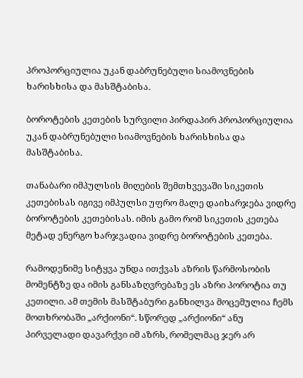პროპორციულია უკან დაბრუნებული სიამოვნების ხარისხისა და მასშტაბისა.

ბოროტების კეთების სურვილი პირდაპირ პროპორციულია უკან დაბრუნებული სიამოვნების ხარისხისა და მასშტაბისა.

თანაბარი იმპულსის მიღების შემთხვევაში სიკეთის კეთებისას იგივე იმპულსი უფრო მალე დაიხარჯება ვიდრე ბოროტების კეთებისას. იმის გამო რომ სიკეთის კეთება მეტად ენერგო ხარჯვადია ვიდრე ბოროტების კეთება.

რამოდენიმე სიტყვა უნდა ითქვას აზრის წარმოსობის მომენტზე და იმის განსაზღვრებაზე ეს აზრი პოროტია თუ კეთილი. ამ თემის მასშტაბური განხილვა მოცემულია ჩემს მოთხრობაში „არქიონი“. სწორედ „არქიონი“ ანუ პირველადი დავარქვი იმ აზრს, რომელმაც ჯერ არ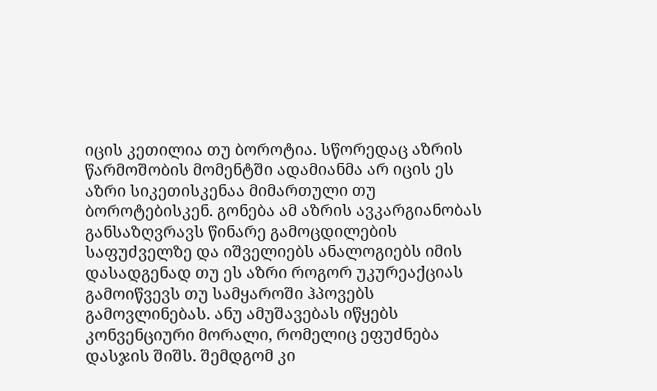იცის კეთილია თუ ბოროტია. სწორედაც აზრის წარმოშობის მომენტში ადამიანმა არ იცის ეს აზრი სიკეთისკენაა მიმართული თუ ბოროტებისკენ. გონება ამ აზრის ავკარგიანობას განსაზღვრავს წინარე გამოცდილების საფუძველზე და იშველიებს ანალოგიებს იმის დასადგენად თუ ეს აზრი როგორ უკურეაქციას გამოიწვევს თუ სამყაროში ჰპოვებს გამოვლინებას. ანუ ამუშავებას იწყებს კონვენციური მორალი, რომელიც ეფუძნება დასჯის შიშს. შემდგომ კი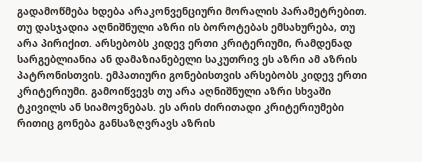გადამოწმება ხდება არაკონვენციური მორალის პარამეტრებით. თუ დასჯადია აღნიშნული აზრი ის ბოროტებას ემსახურება, თუ არა პირიქით. არსებობს კიდევ ერთი კრიტერიუმი, რამდენად სარგებლიანია ან დამაზიანებელი საკუთრივ ეს აზრი ამ აზრის პატრონისთვის. ემპათიური გონებისთვის არსებობს კიდევ ერთი კრიტერიუმი. გამოიწვევს თუ არა აღნიშნული აზრი სხვაში ტკივილს ან სიამოვნებას. ეს არის ძირითადი კრიტერიუმები რითიც გონება განსაზღვრავს აზრის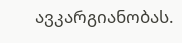ავკარგიანობას.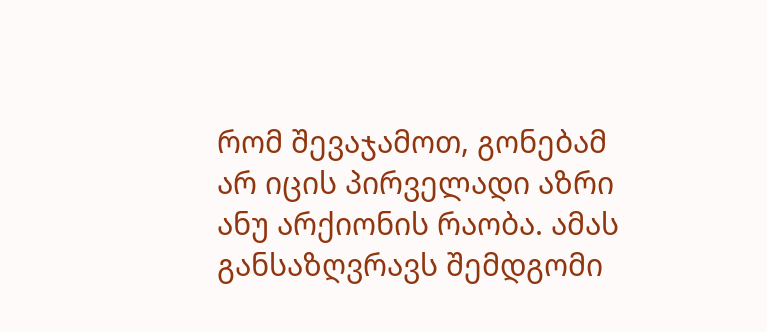რომ შევაჯამოთ, გონებამ არ იცის პირველადი აზრი ანუ არქიონის რაობა. ამას განსაზღვრავს შემდგომი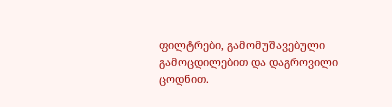ფილტრები, გამომუშავებული გამოცდილებით და დაგროვილი ცოდნით.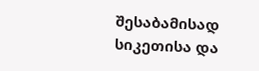შესაბამისად სიკეთისა და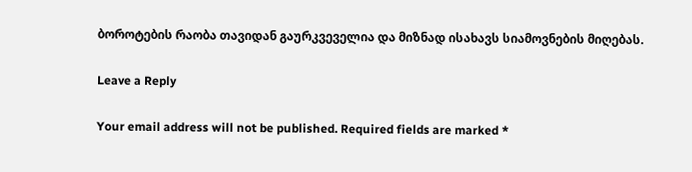ბოროტების რაობა თავიდან გაურკვეველია და მიზნად ისახავს სიამოვნების მიღებას.

Leave a Reply

Your email address will not be published. Required fields are marked *